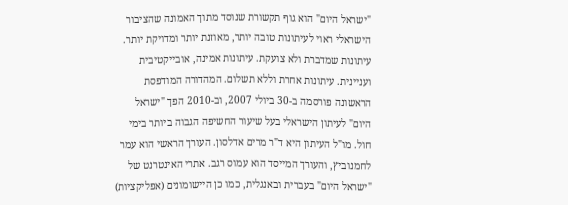"ישראל היום" הוא גוף תקשורת שנוסד מתוך האמונה שהציבור הישראלי ראוי לעיתונות טובה יותר, מאוזנת יותר ומדויקת יותר. עיתונות שמדברת ולא צועקת. עיתונות אמינה, אובייקטיבית ועניינית. עיתונות אחרת וללא תשלום. המהדורה המודפסת הראשונה פורסמה ב-30 ביולי 2007, וב-2010 הפך "ישראל היום" לעיתון הישראלי בעל שיעור החשיפה הגבוה ביותר בימי חול. מו"ל העיתון היא ד"ר מרים אדלסון. העורך הראשי הוא עמר לחמנוביץ, והעורך המייסד הוא עמוס רגב. אתרי האינטרנט של "ישראל היום" בעברית ובאנגלית, כמו כן היישומונים (אפליקציות)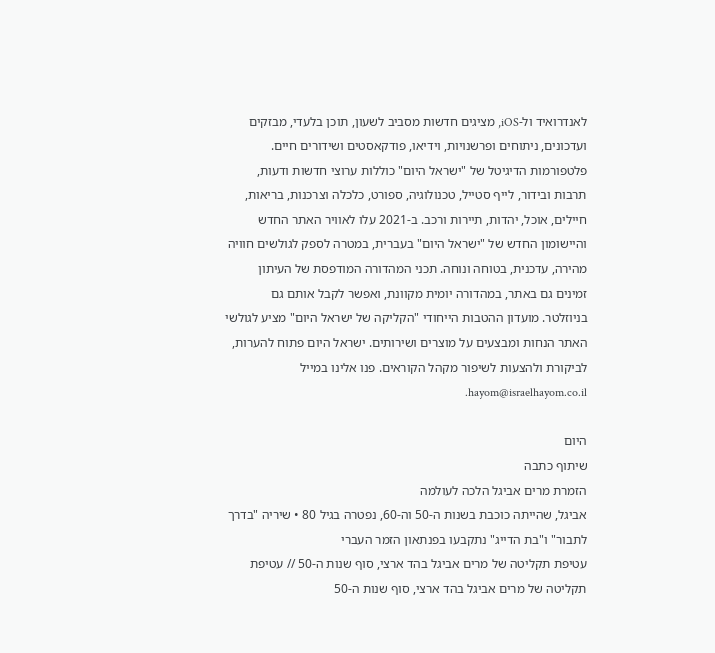לאנדרואיד ול-iOS, מציגים חדשות מסביב לשעון, תוכן בלעדי, מבזקים ועדכונים, ניתוחים ופרשנויות, וידיאו, פודקאסטים ושידורים חיים. פלטפורמות הדיגיטל של "ישראל היום" כוללות ערוצי חדשות ודעות, תרבות ובידור, לייף סטייל, טכנולוגיה, ספורט, כלכלה וצרכנות, בריאות, חיילים, אוכל, יהדות, תיירות ורכב. ב-2021 עלו לאוויר האתר החדש והיישומון החדש של "ישראל היום" בעברית, במטרה לספק לגולשים חוויה מהירה, עדכנית, בטוחה ונוחה. תכני המהדורה המודפסת של העיתון זמינים גם באתר, במהדורה יומית מקוונת, ואפשר לקבל אותם גם בניוזלטר. מועדון ההטבות הייחודי "הקליקה של ישראל היום" מציע לגולשי האתר הנחות ומבצעים על מוצרים ושירותים. ישראל היום פתוח להערות, לביקורת ולהצעות לשיפור מקהל הקוראים. פנו אלינו במייל hayom@israelhayom.co.il.

היום
שיתוף כתבה
הזמרת מרים אביגל הלכה לעולמה
אביגל, שהייתה כוכבת בשנות ה-50 וה-60, נפטרה בגיל 80 • שיריה "בדרך לתבור" ו"בת הדייג" נתקבעו בפנתאון הזמר העברי
עטיפת תקליטה של מרים אביגל בהד ארצי, סוף שנות ה-50 // עטיפת תקליטה של מרים אביגל בהד ארצי, סוף שנות ה-50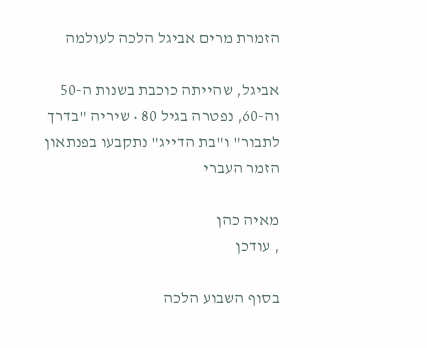הזמרת מרים אביגל הלכה לעולמה

אביגל, שהייתה כוכבת בשנות ה-50 וה-60, נפטרה בגיל 80 • שיריה "בדרך לתבור" ו"בת הדייג" נתקבעו בפנתאון הזמר העברי

מאיה כהן
, עודכן

בסוף השבוע הלכה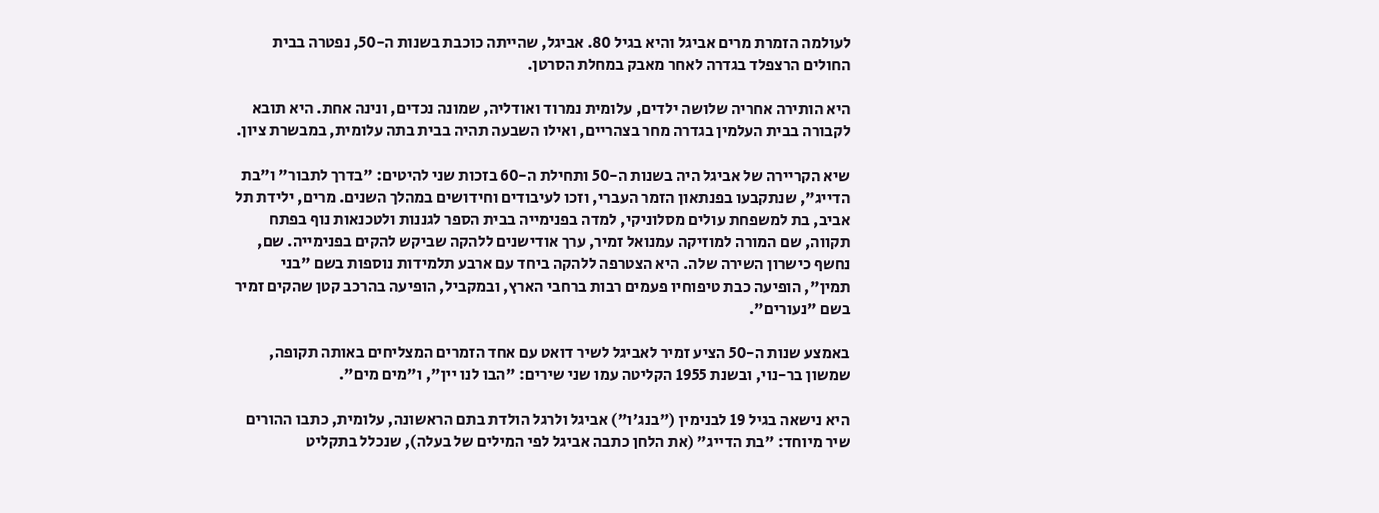לעולמה הזמרת מרים אביגל והיא בגיל 80. אביגל, שהייתה כוכבת בשנות ה-50, נפטרה בבית החולים הרצפלד בגדרה לאחר מאבק במחלת הסרטן.

היא הותירה אחריה שלושה ילדים, עלומית נמרוד ואודליה, שמונה נכדים, ונינה אחת. היא תובא לקבורה בבית העלמין בגדרה מחר בצהריים, ואילו השבעה תהיה בבית בתה עלומית, במבשרת ציון.

שיא הקריירה של אביגל היה בשנות ה-50 ותחילת ה-60 בזכות שני להיטים: "בדרך לתבור" ו"בת הדייג", שנתקבעו בפנתאון הזמר העברי, וזכו לעיבודים וחידושים במהלך השנים. מרים, ילידת תל אביב, בת למשפחת עולים מסלוניקי, למדה בפנימייה בבית הספר לגננות ולטכנאות נוף בפתח תקווה, שם המורה למוזיקה עמנואל זמיר, ערך אודישנים ללהקה שביקש להקים בפנימייה. שם, נחשף כישרון השירה שלה. היא הצטרפה ללהקה ביחד עם ארבע תלמידות נוספות בשם "בני תמין", הופיעה כבת טיפוחיו פעמים רבות ברחבי הארץ, ובמקביל, הופיעה בהרכב קטן שהקים זמיר בשם "נעורים".

באמצע שנות ה-50 הציע זמיר לאביגל לשיר דואט עם אחד הזמרים המצליחים באותה תקופה, שמשון בר-נוי, ובשנת 1955 הקליטה עמו שני שירים: "הבו לנו יין", ו"מים מים".

היא נישאה בגיל 19 לבנימין ("בנג'ו") אביגל ולרגל הולדת בתם הראשונה, עלומית, כתבו ההורים שיר מיוחד: "בת הדייג" (את הלחן כתבה אביגל לפי המילים של בעלה), שנכלל בתקליט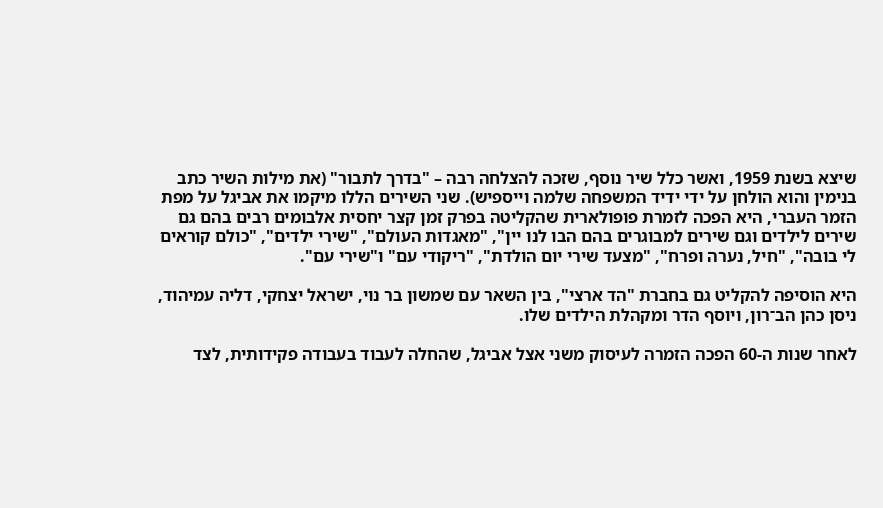שיצא בשנת 1959, ואשר כלל שיר נוסף, שזכה להצלחה רבה – "בדרך לתבור" (את מילות השיר כתב בנימין והוא הולחן על ידי ידיד המשפחה שלמה וייספיש). שני השירים הללו מיקמו את אביגל על מפת הזמר העברי, היא הפכה לזמרת פופולארית שהקליטה בפרק זמן קצר יחסית אלבומים רבים בהם גם שירים לילדים וגם שירים למבוגרים בהם הבו לנו יין", "מאגדות העולם", "שירי ילדים", "כולם קוראים לי בובה", "חיל, נערה ופרח", "מצעד שירי יום הולדת", "ריקודי עם" ו"שירי עם".

היא הוסיפה להקליט גם בחברת "הד ארצי", בין השאר עם שמשון בר נוי, ישראל יצחקי, דליה עמיהוד, ניסן כהן הב־רון, ויוסף הדר ומקהלת הילדים שלו.

לאחר שנות ה-60 הפכה הזמרה לעיסוק משני אצל אביגל, שהחלה לעבוד בעבודה פקידותית, לצד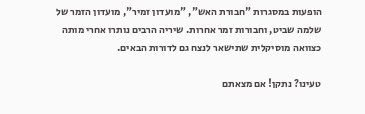הופעות במסגרות "חבורת האש", "מועדון זמיר", מועדון הזמר של שלמה שביט, וחבורות זמר אחרות. שיריה הרבים נותרו אחרי מותה כצוואה מוסיקלית שתישאר לנצח גם לדורות הבאים.

טעינו? נתקן! אם מצאתם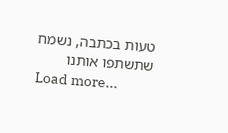טעות בכתבה, נשמח שתשתפו אותנו
Load more...